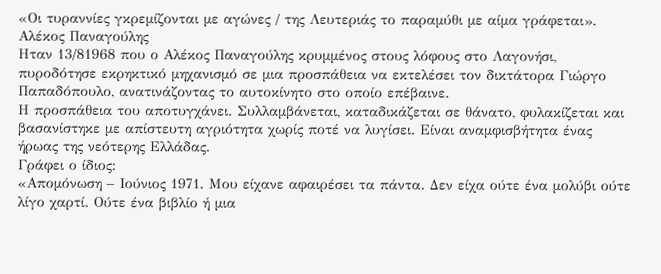«Οι τυραννίες γκρεμίζονται με αγώνες / της Λευτεριάς το παραμύθι με αίμα γράφεται».
Αλέκος Παναγούλης
Ηταν 13/81968 που ο Αλέκος Παναγούλης κρυμμένος στους λόφους στο Λαγονήσι, πυροδότησε εκρηκτικό μηχανισμό σε μια προσπάθεια να εκτελέσει τον δικτάτορα Γιώργο Παπαδόπουλο, ανατινάζοντας το αυτοκίνητο στο οποίο επέβαινε.
Η προσπάθεια του αποτυγχάνει. Συλλαμβάνεται, καταδικάζεται σε θάνατο, φυλακίζεται και βασανίστηκε με απίστευτη αγριότητα χωρίς ποτέ να λυγίσει. Είναι αναμφισβήτητα ένας ήρωας της νεότερης Ελλάδας.
Γράφει ο ίδιος:
«Απομόνωση – Ιούνιος 1971. Μου είχανε αφαιρέσει τα πάντα. Δεν είχα ούτε ένα μολύβι ούτε λίγο χαρτί. Ούτε ένα βιβλίο ή μια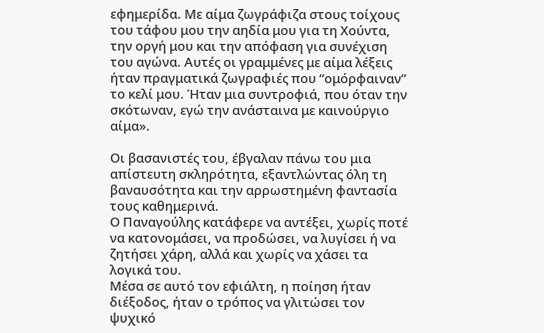εφημερίδα. Με αίμα ζωγράφιζα στους τοίχους του τάφου μου την αηδία μου για τη Χούντα, την οργή μου και την απόφαση για συνέχιση του αγώνα. Αυτές οι γραμμένες με αίμα λέξεις ήταν πραγματικά ζωγραφιές που “ομόρφαιναν” το κελί μου. Ήταν μια συντροφιά, που όταν την σκότωναν, εγώ την ανάσταινα με καινούργιο αίμα».

Οι βασανιστές του, έβγαλαν πάνω του μια απίστευτη σκληρότητα, εξαντλώντας όλη τη βαναυσότητα και την αρρωστημένη φαντασία τους καθημερινά.
Ο Παναγούλης κατάφερε να αντέξει, χωρίς ποτέ να κατονομάσει, να προδώσει, να λυγίσει ή να ζητήσει χάρη, αλλά και χωρίς να χάσει τα λογικά του.
Μέσα σε αυτό τον εφιάλτη, η ποίηση ήταν διέξοδος, ήταν ο τρόπος να γλιτώσει τον ψυχικό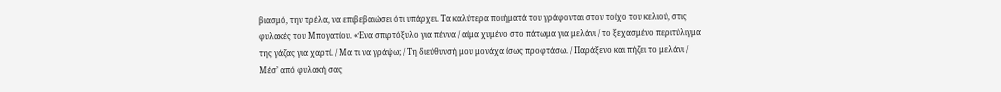βιασμό, την τρέλα, να επιβεβαιώσει ότι υπάρχει. Τα καλύτερα ποιήματά του γράφονται στον τοίχο του κελιού, στις φυλακές του Μπογατίου. «Ένα σπιρτόξυλο για πέννα / αίμα χυμένο στο πάτωμα για μελάνι / το ξεχασμένο περιτύλιγμα της γάζας για χαρτί. / Μα τι να γράψω; / Τη διεύθυνσή μου μονάχα ίσως προφτάσω. / Παράξενο και πήζει το μελάνι / Μέσ’ από φυλακή σας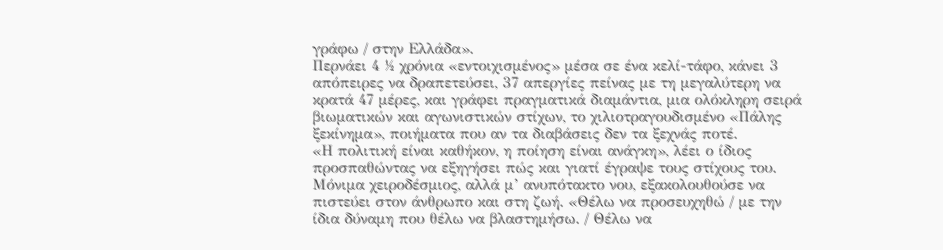γράφω / στην Ελλάδα».
Περνάει 4 ½ χρόνια «εντοιχισμένος» μέσα σε ένα κελί-τάφο, κάνει 3 απόπειρες να δραπετεύσει, 37 απεργίες πείνας με τη μεγαλύτερη να κρατά 47 μέρες, και γράφει πραγματικά διαμάντια, μια ολόκληρη σειρά βιωματικών και αγωνιστικών στίχων, το χιλιοτραγουδισμένο «Πάλης ξεκίνημα», ποιήματα που αν τα διαβάσεις δεν τα ξεχνάς ποτέ.
«Η πολιτική είναι καθήκον, η ποίηση είναι ανάγκη», λέει ο ίδιος προσπαθώντας να εξηγήσει πώς και γιατί έγραψε τους στίχους του. Μόνιμα χειροδέσμιος, αλλά μ’ ανυπότακτο νου, εξακολουθούσε να πιστεύει στον άνθρωπο και στη ζωή. «Θέλω να προσευχηθώ / με την ίδια δύναμη που θέλω να βλαστημήσω. / Θέλω να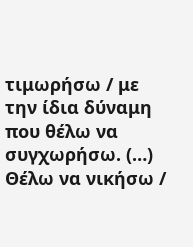τιμωρήσω / με την ίδια δύναμη που θέλω να συγχωρήσω. (…) Θέλω να νικήσω /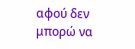αφού δεν μπορώ να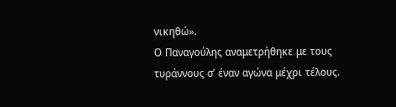νικηθώ».
Ο Παναγούλης αναμετρήθηκε με τους τυράννους σ’ έναν αγώνα μέχρι τέλους.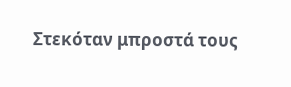Στεκόταν μπροστά τους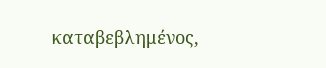καταβεβλημένος,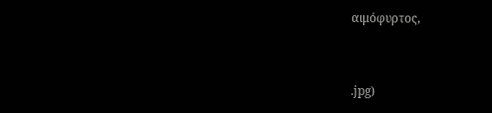αιμόφυρτος,


.jpg)